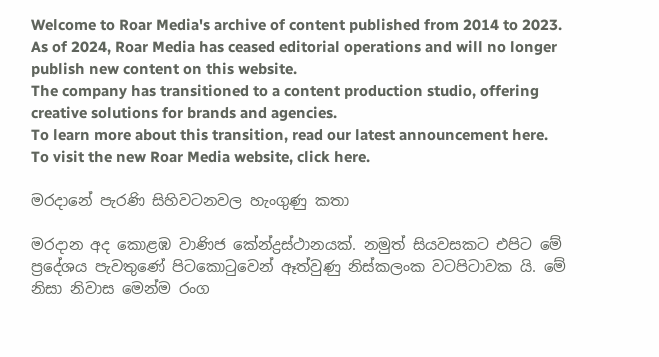Welcome to Roar Media's archive of content published from 2014 to 2023. As of 2024, Roar Media has ceased editorial operations and will no longer publish new content on this website.
The company has transitioned to a content production studio, offering creative solutions for brands and agencies.
To learn more about this transition, read our latest announcement here. To visit the new Roar Media website, click here.

මරදානේ පැරණි සිහිවටනවල හැංගුණු කතා

මරදාන අද කොළඹ වාණිජ කේන්ද්‍රස්ථානයක්. නමුත් සියවසකට එපිට මේ ප්‍රදේශය පැවතුණේ පිටකොටුවෙන් ඈත්වුණු නිස්කලංක වටපිටාවක යි. මේ නිසා නිවාස මෙන්ම රංග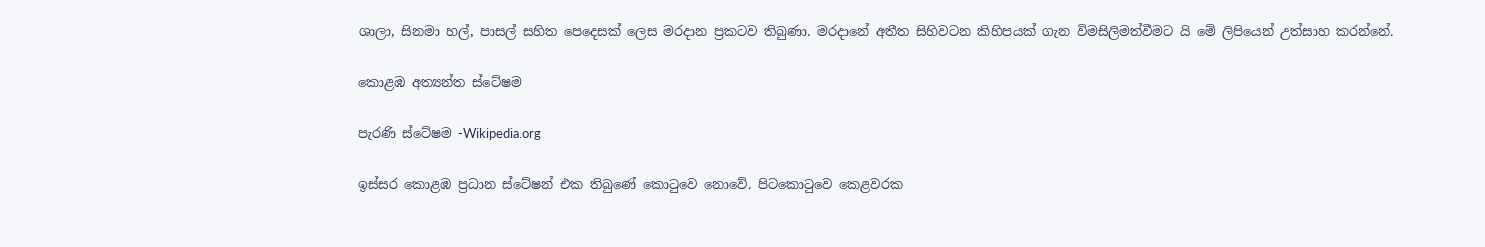ශාලා, සිනමා හල්, පාසල් සහිත පෙදෙසක් ලෙස මරදාන ප්‍රකටව තිබුණා. මරදානේ අතීත සිහිවටන කිහිපයක් ගැන විමසිලිමත්වීමට යි මේ ලිපියෙන් උත්සාහ කරන්නේ.

කොළඹ අත්‍යන්ත ස්ටේෂම

පැරණි ස්ටේෂම -Wikipedia.org

ඉස්සර කොළඹ ප්‍රධාන ස්ටේෂන් එක තිබුණේ කොටුවෙ නොවේ. පිටකොටුවෙ කෙළවරක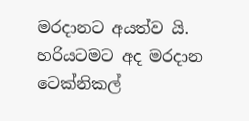මරදානට අයත්ව යි. හරියටමට අද මරදාන ටෙක්නිකල්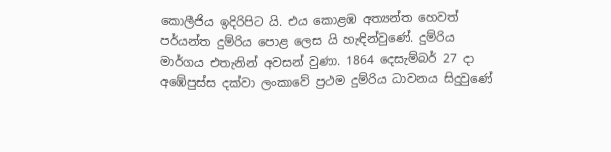කොලීජිය ඉදිරිපිට යි. එය කොළඹ අත්‍යන්ත හෙවත් පර්යන්ත දුම්රිය පොළ ලෙස යි හැඳින්වුණේ. දුම්රිය මාර්ගය එතැනින් අවසන් වුණා. 1864 දෙසැම්බර් 27 දා අඹේපුස්ස දක්වා ලංකාවේ ප්‍රථම දුම්රිය ධාවනය සිදුවුණේ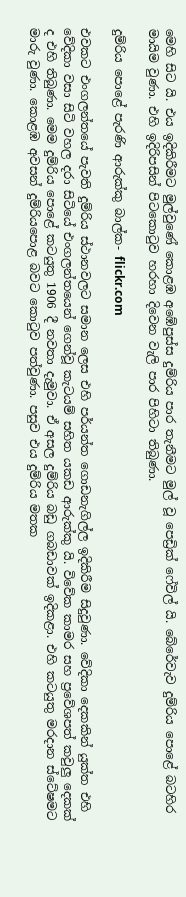මෙහි සිට යි. එය ඉදිකිරීමට මුල්වුණේ කොළඹ අඹේපුස්ස දුම්රිය පාර තැනීමට මුල් වූ පෙඩ්‍රික් ෆේවිල් යි. බේරේවැව දුම්රිය පොළේ බටහිර මායිම වුණා. එහි ඉදිරිපසින් පිටකොටුව හරහා දිවෙන වැලි පාර පිහිටා තිබුණා.

දුම්රිය පොළේ පැරණි ආරුක්කු බාල්ක- flickr.com

එවකට එංගලන්තයේ පැවති දුම්රිය ස්ථානවලට සමාන ලෙස එහි පර්යන්ත ගොඩනැගිල්ල ඉදිකිරීම සිදුවුණා. වේදිකා දෙකකින් යුක්ත එහි වේදිකා වසා සිටි වහල දරා සිටියේ එංගලන්තයෙන් ගෙන්වූ කැටයම් සහිත යකඩ ආරුක්කු යි. විවේක කාමර සහ ප්‍රවේශපත් කවුලු දෙකක් ද එහි තිබුණා. මෙම දුම්රිය පොළේ කටයුතු 1906 දී නවතා දැමුවා. ඒ අසල දුම්රිය බඩු ගබඩාවක් ඉදිකළා. එහි කටයුතු මරදාන ස්ටේෂමට මාරු වුණා. කොළඹ අවසන් දුම්රියපොළ බවට කොටුව පත්වුණා. පසුව එය දුම්රිය මතක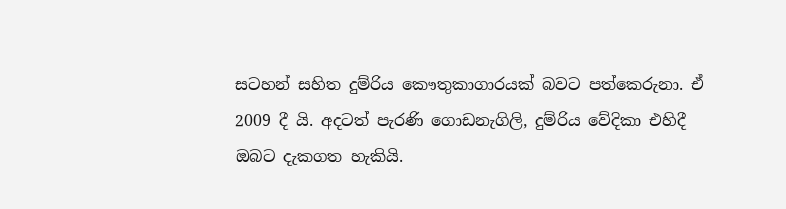සටහන් සහිත දුම්රිය කෞතුකාගාරයක් බවට පත්කෙරුනා. ඒ 2009 දී යි. අදටත් පැරණි ගොඩනැගිලි, දුම්රිය වේදිකා එහිදී ඔබට දැකගත හැකියි.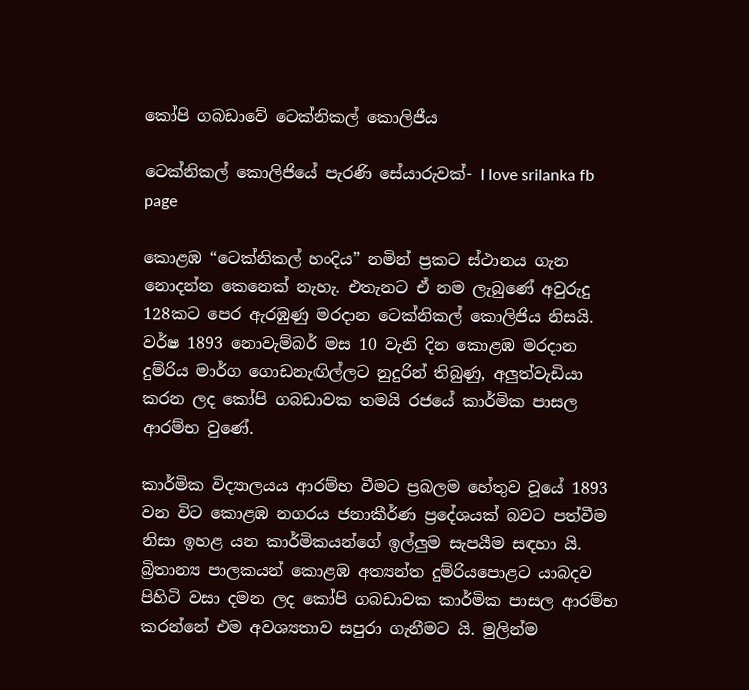කෝපි ගබඩාවේ ටෙක්නිකල් කොලිජීය

ටෙක්නිකල් කොලිජියේ පැරණි සේයාරුවක්- I love srilanka fb page

කොළඹ “ටෙක්‌නිකල් හංදිය” නමින් ප්‍රකට ස්‌ථානය ගැන නොදන්න කෙනෙක් නැහැ. එතැනට ඒ නම ලැබුණේ අවුරුදු 128කට පෙර ඇරඹුණු මරදාන ටෙක්නිකල් කොලිජිය නිසයි. වර්ෂ 1893 නොවැම්බර් මස 10 වැනි දින කොළඹ මරදාන දුම්රිය මාර්ග ගොඩනැඟිල්ලට නුදුරින් තිබුණු, අලුත්වැඩියා කරන ලද කෝපි ගබඩාවක තමයි රජයේ කාර්මික පාසල ආරම්භ වුණේ.

කාර්මික විද්‍යාලයය ආරම්භ වීමට ප්‍රබලම හේතුව වූයේ 1893 වන විට කොළඹ නගරය ජනාකීර්ණ ප්‍රදේශයක්‌ බවට පත්වීම නිසා ඉහළ යන කාර්මිකයන්ගේ ඉල්ලුම සැපයීම සඳහා යි. බ්‍රිතාන්‍ය පාලකයන් කොළඹ අත්‍යන්ත දුම්රියපොළට යාබදව පිහිටි වසා දමන ලද කෝපි ගබඩාවක කාර්මික පාසල ආරම්භ කරන්නේ එම අවශ්‍යතාව සපුරා ගැනීමට යි. මුලින්ම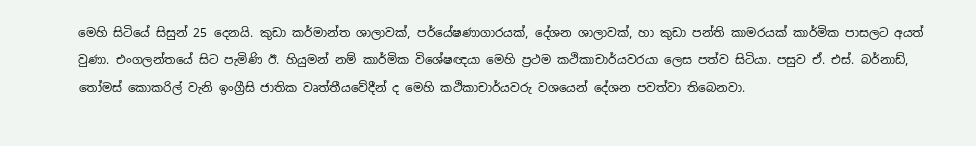මෙහි සිටියේ සිසුන් 25 දෙනයි. කුඩා කර්මාන්ත ශාලාවක්‌, පර්යේෂණාගාරයක්‌, දේශන ශාලාවක්‌, හා කුඩා පන්ති කාමරයක් කාර්මික පාසලට අයත් වුණා. එංගලන්තයේ සිට පැමිණි ඊ. හියුමන් නම් කාර්මික විශේෂඥයා මෙහි ප්‍රථම කථිකාචාර්යවරයා ලෙස පත්ව සිටියා. පසුව ඒ. එස්‌. බර්නාඩ්, තෝමස්‌ කොකරිල් වැනි ඉංග්‍රීසි ජාතික වෘත්තීයවේදීන් ද මෙහි කථිකාචාර්යවරු වශයෙන් දේශන පවත්වා තිබෙනවා.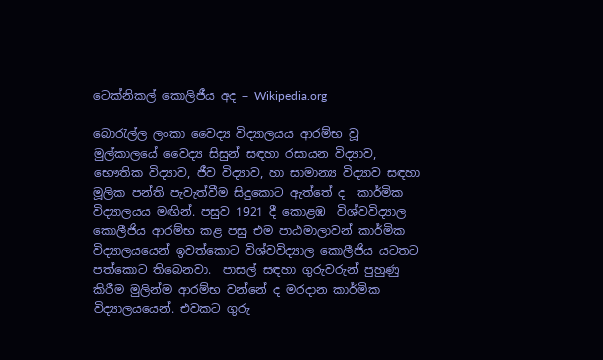ටෙක්නිකල් කොලිජීය අද – Wikipedia.org

බොරැල්ල ලංකා වෛද්‍ය විද්‍යාලයය ආරම්භ වූ මුල්කාලයේ වෛද්‍ය සිසුන් සඳහා රසායන විද්‍යාව, භෞතික විද්‍යාව, ජීව විද්‍යාව, හා සාමාන්‍ය විද්‍යාව සඳහා මූලික පන්ති පැවැත්වීම සිදුකොට ඇත්තේ ද  කාර්මික විද්‍යාලයය මඟින්. පසුව 1921 දී කොළඹ  විශ්වවිද්‍යාල කොලීජිය ආරම්භ කළ පසු එම පාඨමාලාවන් කාර්මික විද්‍යාලයයෙන් ඉවත්කොට විශ්වවිද්‍යාල කොලීජිය යටතට පත්කොට තිබෙනවා.  පාසල් සඳහා ගුරුවරුන් පුහුණු කිරීම මුලින්ම ආරම්භ වන්නේ ද මරදාන කාර්මික විද්‍යාලයයෙන්. එවකට ගුරු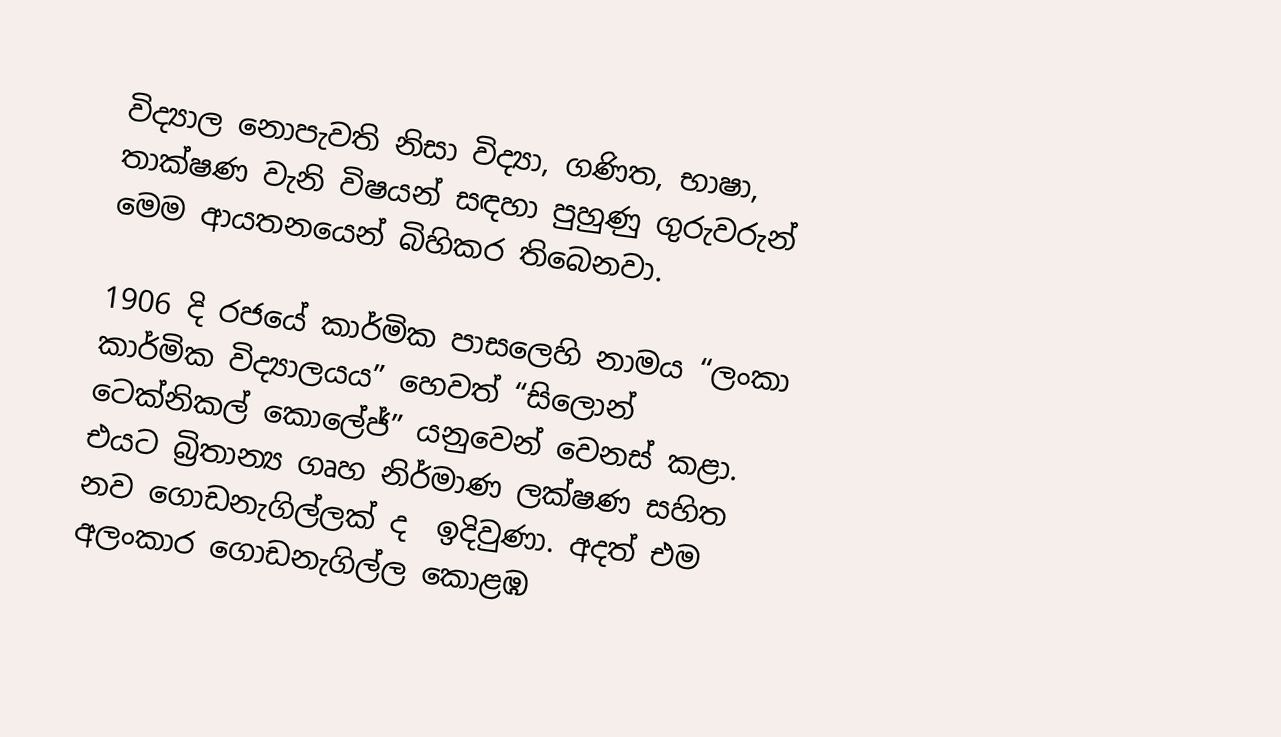විද්‍යාල නොපැවති නිසා විද්‍යා, ගණිත, භාෂා, තාක්‌ෂණ වැනි විෂයන් සඳහා පුහුණු ගුරුවරුන් මෙම ආයතනයෙන් බිහිකර තිබෙනවා.

1906 දි රජයේ කාර්මික පාසලෙහි නාමය “ලංකා කාර්මික විද්‍යාලයය” හෙවත් “සිලොන් ටෙක්‌නිකල් කොලේජ්” යනුවෙන් වෙනස්‌ කළා. එයට බ්‍රිතාන්‍ය ගෘහ නිර්මාණ ලක්ෂණ සහිත නව ගොඩනැගිල්ලක් ද  ඉදිවුණා. අදත් එම අලංකාර ගොඩනැගිල්ල කොළඹ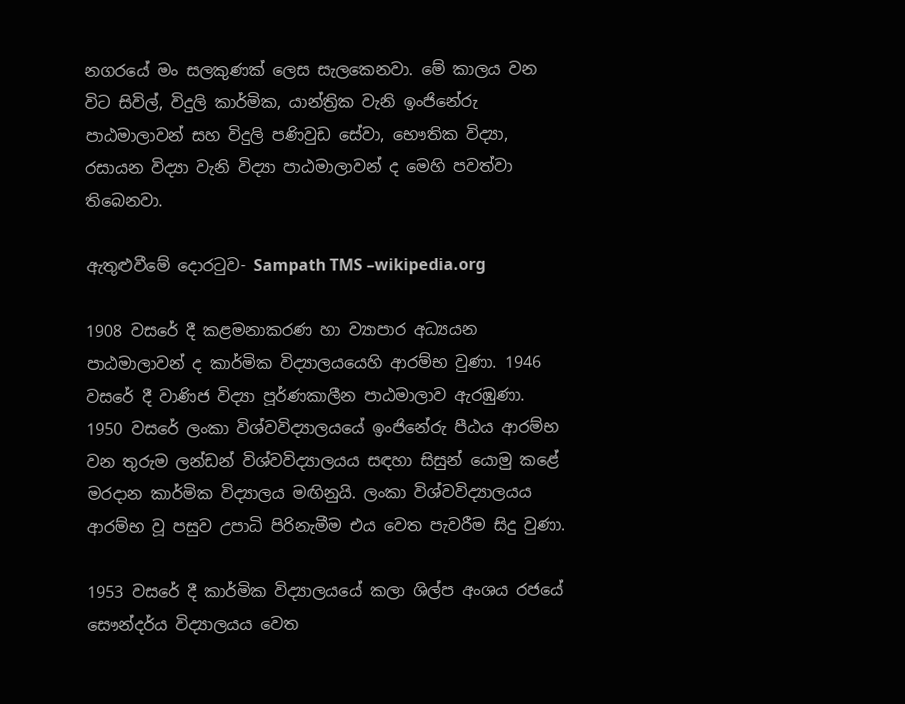නගරයේ මං සලකුණක් ලෙස සැලකෙනවා. මේ කාලය වන විට සිවිල්, විදුලි කාර්මික, යාන්ත්‍රික වැනි ඉංජිනේරු පාඨමාලාවන් සහ විදුලි පණිවුඩ සේවා, භෞතික විද්‍යා, රසායන විද්‍යා වැනි විද්‍යා පාඨමාලාවන් ද මෙහි පවත්වා තිබෙනවා.

ඇතුළුවීමේ දොරටුව- Sampath TMS –wikipedia.org

1908 වසරේ දී කළමනාකරණ හා ව්‍යාපාර අධ්‍යයන පාඨමාලාවන් ද කාර්මික විද්‍යාලයයෙහි ආරම්භ වුණා. 1946 වසරේ දී වාණිජ විද්‍යා පූර්ණකාලීන පාඨමාලාව ඇරඹුණා. 1950 වසරේ ලංකා විශ්වවිද්‍යාලයයේ ඉංජිනේරු පීඨය ආරම්භ වන තුරුම ලන්ඩන් විශ්වවිද්‍යාලයය සඳහා සිසුන් යොමු කළේ මරදාන කාර්මික විද්‍යාලය මඟිනුයි. ලංකා විශ්වවිද්‍යාලයය ආරම්භ වූ පසුව උපාධි පිරිනැමීම එය වෙත පැවරීම සිදු වුණා.

1953 වසරේ දී කාර්මික විද්‍යාලයයේ කලා ශිල්ප අංශය රජයේ සෞන්දර්ය විද්‍යාලයය වෙත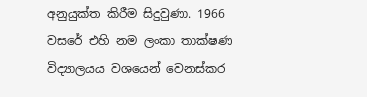අනුයුක්‌ත කිරීම සිදුවුණා. 1966 වසරේ එහි නම ලංකා තාක්‌ෂණ විද්‍යාලයය වශයෙන් වෙනස්කර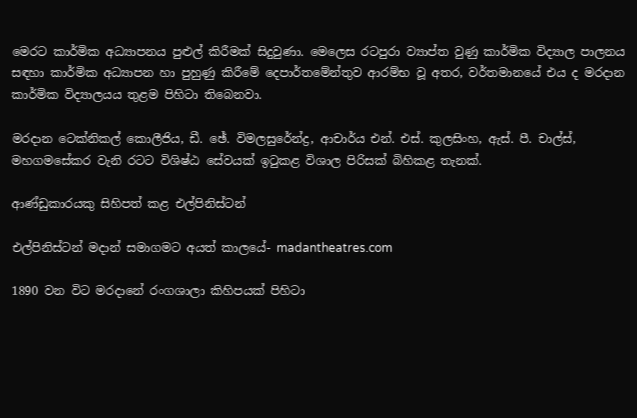මෙරට කාර්මික අධ්‍යාපනය පුළුල් කිරීමක් සිදුවුණා. මෙලෙස රටපුරා ව්‍යාප්ත වුණු කාර්මික විද්‍යාල පාලනය සඳහා කාර්මික අධ්‍යාපන හා පුහුණු කිරීමේ දෙපාර්තමේන්තුව ආරම්භ වූ අතර, වර්තමානයේ එය ද මරදාන කාර්මික විද්‍යාලයය තුළම පිහිටා තිබෙනවා.

මරදාන ටෙක්‌නිකල් කොලීජිය, ඩී. ඡේ. විමලසුරේන්ද්‍ර, ආචාර්ය එන්. එස්‌. කුලසිංහ, ඇස්. පී. චාල්ස්, මහගමසේකර වැනි රටට විශිෂ්ඨ සේවයක්‌ ඉටුකළ විශාල පිරිසක් බිහිකළ තැනක්.

ආණ්ඩුකාරයකු සිහිපත් කළ එල්පිනිස්ටන්

එල්පිනිස්ටන් මදාන් සමාගමට අයත් කාලයේ- madantheatres.com

1890 වන විට මරදානේ රංගශාලා කිහිපයක් පිහිටා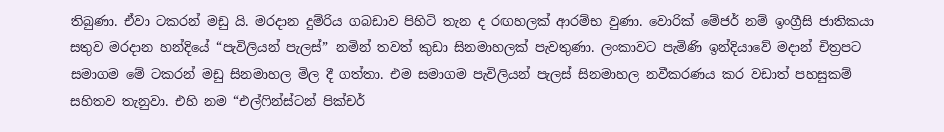තිබුණා. ඒවා ටකරන් මඩු යි. මරදාන දුම්රිය ගබඩාව පිහිටි තැන ද රඟහලක් ආරම්භ වුණා. වොරික් මේජර් නම් ඉංග්‍රීසි ජාතිකයා සතුව මරදාන හන්දියේ “පැවිලියන් පැලස්” නමින් තවත් කුඩා සිනමාහලක් පැවතුණා. ලංකාවට පැමිණි ඉන්දියාවේ මදාන් චිත්‍රපට සමාගම මේ ටකරන් මඩු සිනමාහල මිල දී ගත්තා. එම සමාගම පැවිලියන් පැලස් සිනමාහල නවීකරණය කර වඩාත් පහසුකම් සහිතව තැනුවා. එහි නම “එල්ෆින්ස්ටන් පික්චර්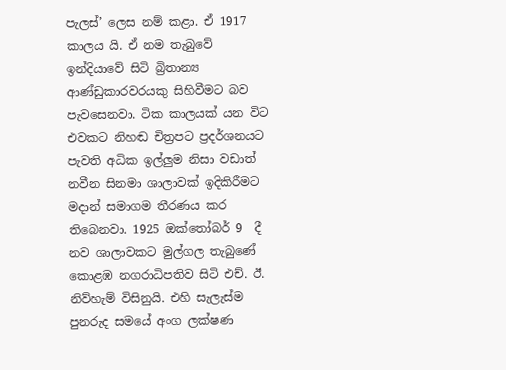පැලස්’ ලෙස නම් කළා. ඒ 1917 කාලය යි. ඒ නම තැබුවේ ඉන්දියාවේ සිටි බ්‍රිතාන්‍ය ආණ්ඩුකාරවරයකු සිහිවීමට බව පැවසෙනවා. ටික කාලයක් යන විට එවකට නිහඬ චිත්‍රපට ප්‍රදර්ශනයට පැවති අධික ඉල්ලුම නිසා වඩාත් නවීන සිනමා ශාලාවක් ඉදිකිරීමට මදාන් සමාගම තීරණය කර තිබෙනවා. 1925 ඔක්තෝබර් 9  දී නව ශාලාවකට මුල්ගල තැබුණේ කොළඹ නගරාධිපතිව සිටි එච්. ඊ. නිව්හැම් විසිනුයි. එහි සැලැස්ම පුනරුද සමයේ අංග ලක්ෂණ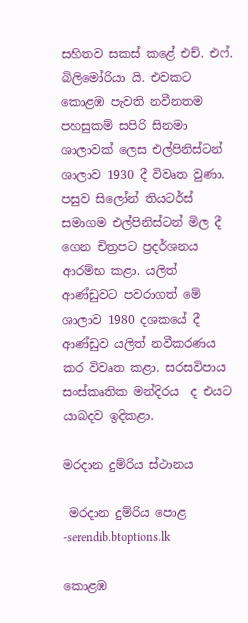සහිතව සකස් කළේ එච්. එෆ්. බිලිමෝරියා යි. එවකට කොළඹ පැවති නවීනතම පහසුකම් සපිරි සිනමා ශාලාවක් ලෙස එල්පිනිස්ටන් ශාලාව 1930 දී විවෘත වුණා. පසුව සිලෝන් තියටර්ස් සමාගම එල්පිනිස්ටන් මිල දී ගෙන චිත්‍රපට ප්‍රදර්ශනය ආරම්භ කළා. යලිත් ආණ්ඩුවට පවරාගත් මේ ශාලාව 1980 දශකයේ දී ආණ්ඩුව යලිත් නවීකරණය කර විවෘත කළා. සරසවිපාය සංස්කෘතික මන්දිරය  ද එයට යාබදව ඉදිකළා.

මරදාන දුම්රිය ස්ථානය

 මරදාන දුම්රිය පොළ -serendib.btoptions.lk

කොළඹ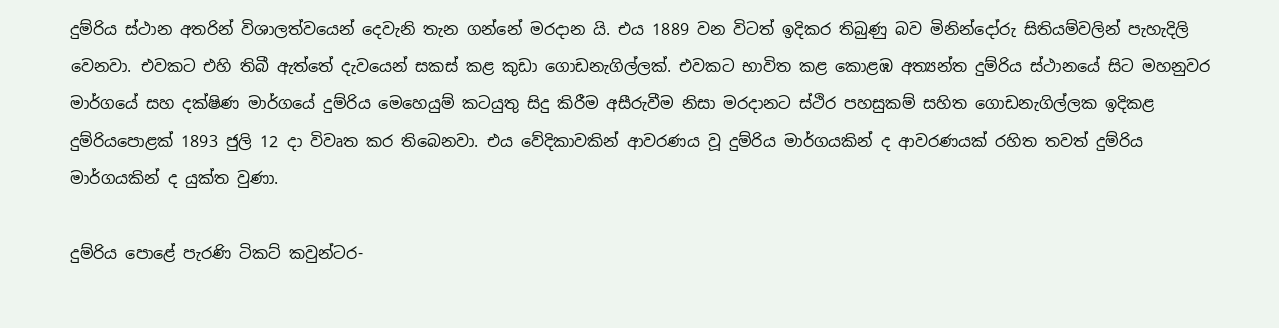දුම්රිය ස්ථාන අතරින් විශාලත්වයෙන් දෙවැනි තැන ගන්නේ මරදාන යි. එය 1889 වන විටත් ඉදිකර තිබුණු බව මිනින්දෝරු සිතියම්වලින් පැහැදිලි වෙනවා. එවකට එහි තිබී ඇත්තේ දැවයෙන් සකස් කළ කුඩා ගොඩනැගිල්ලක්. එවකට භාවිත කළ කොළඹ අත්‍යන්ත දුම්රිය ස්ථානයේ සිට මහනුවර මාර්ගයේ සහ දක්ෂිණ මාර්ගයේ දුම්රිය මෙහෙයුම් කටයුතු සිදු කිරීම අසීරුවීම නිසා මරදානට ස්ථිර පහසුකම් සහිත ගොඩනැගිල්ලක ඉදිකළ දුම්රියපොළක් 1893 ජුලි 12 දා විවෘත කර තිබෙනවා. එය වේදිකාවකින් ආවරණය වූ දුම්රිය මාර්ගයකින් ද ආවරණයක් රහිත තවත් දුම්රිය මාර්ගයකින් ද යුක්ත වුණා.

දුම්රිය පොළේ පැරණි ටිකට් කවුන්ටර-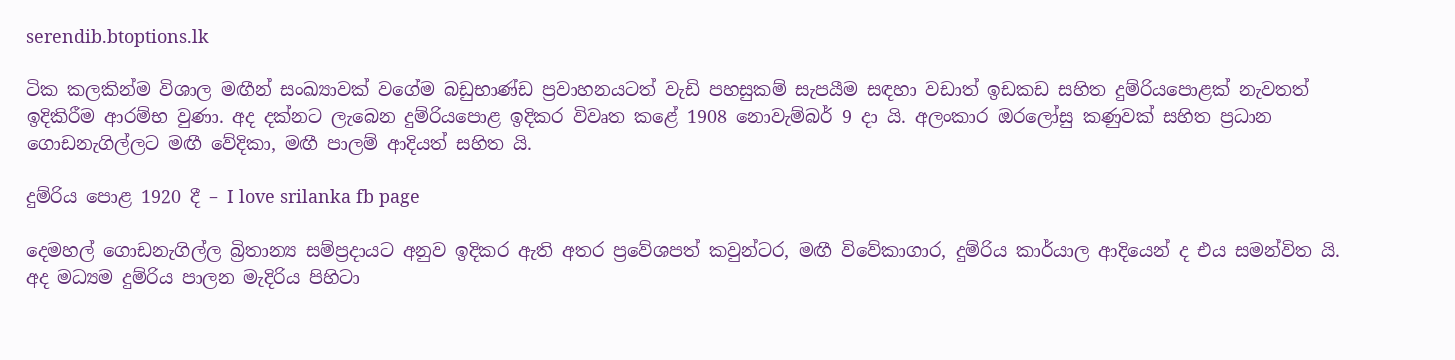serendib.btoptions.lk

ටික කලකින්ම විශාල මඟීන් සංඛ්‍යාවක් වගේම බඩුභාණ්ඩ ප්‍රවාහනයටත් වැඩි පහසුකම් සැපයීම සඳහා වඩාත් ඉඩකඩ සහිත දුම්රියපොළක් නැවතත් ඉදිකිරීම ආරම්භ වුණා. අද දක්නට ලැබෙන දුම්රියපොළ ඉදිකර විවෘත කළේ 1908 නොවැම්බර් 9 දා යි. අලංකාර ඔරලෝසු කණුවක් සහිත ප්‍රධාන ගොඩනැගිල්ලට මඟී වේදිකා, මඟී පාලම් ආදියත් සහිත යි.

දුම්රිය පොළ 1920 දී – I love srilanka fb page

දෙමහල් ගොඩනැගිල්ල බ්‍රිතාන්‍ය සම්ප්‍රදායට අනුව ඉදිකර ඇති අතර ප්‍රවේශපත් කවුන්ටර, මඟී විවේකාගාර, දුම්රිය කාර්යාල ආදියෙන් ද එය සමන්විත යි. අද මධ්‍යම දුම්රිය පාලන මැදිරිය පිහිටා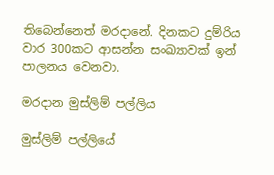තිබෙන්නෙත් මරදානේ. දිනකට දුම්රිය වාර 300කට ආසන්න සංඛ්‍යාවක් ඉන් පාලනය වෙනවා.

මරදාන මුස්ලිම් පල්ලිය

මුස්ලිම් පල්ලියේ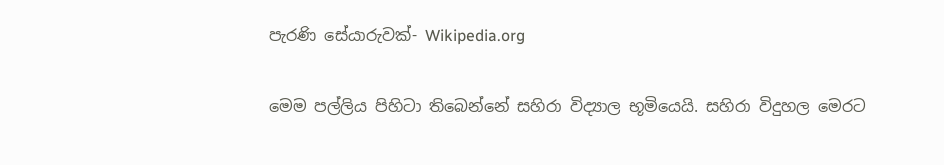පැරණි සේයාරුවක්- Wikipedia.org

මෙම පල්ලිය පිහිටා තිබෙන්නේ සහිරා විද්‍යාල භූමියෙයි. සහිරා විදුහල මෙරට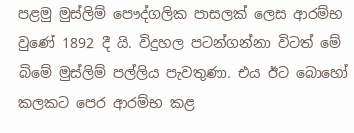පළමු මුස්ලිම් පෞද්ගලික පාසලක් ලෙස ආරම්භ වුණේ 1892 දී යි. විදුහල පටන්ගන්නා විටත් මේ බිමේ මුස්ලිම් පල්ලිය පැවතුණා. එය ඊට බොහෝ කලකට පෙර ආරම්භ කළ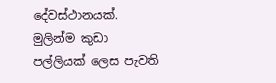දේවස්ථානයක්. මුලින්ම කුඩා පල්ලියක් ලෙස පැවති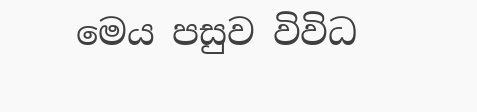මෙය පසුව විවිධ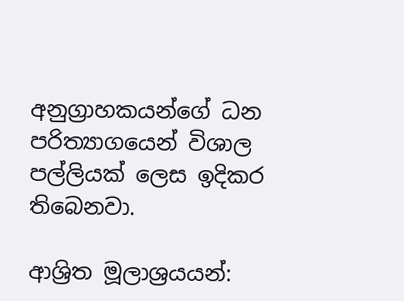අනුග්‍රාහකයන්ගේ ධන පරිත්‍යාගයෙන් විශාල පල්ලියක් ලෙස ඉදිකර තිබෙනවා.

ආශ්‍රිත මූලාශ්‍රයයන්: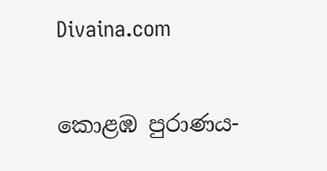Divaina.com

කොළඹ පුරාණය-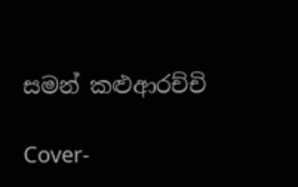සමන් කළුආරච්චි

Cover-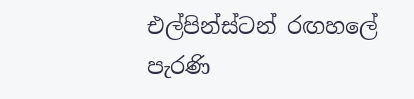එල්පින්ස්ටන් රඟහලේ පැරණි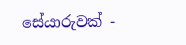සේයාරුවක් -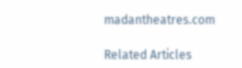madantheatres.com

Related Articles